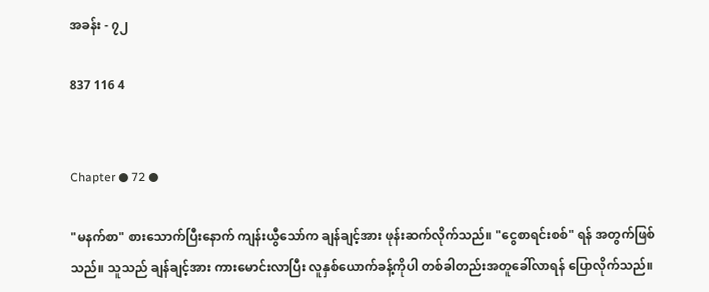အခန်း - ၇၂

837 116 4


Chapter ● 72 ●

"မနက်စာ" စားသောက်ပြီးနောက် ကျန်းယွီသော်က ချန်ချင့်အား ဖုန်းဆက်လိုက်သည်။ "ငွေစာရင်းစစ်" ရန် အတွက်ဖြစ်သည်။ သူသည် ချန်ချင့်အား ကားမောင်းလာပြီး လူနှစ်ယောက်ခန့်ကိုပါ တစ်ခါတည်းအတူခေါ်လာရန် ပြောလိုက်သည်။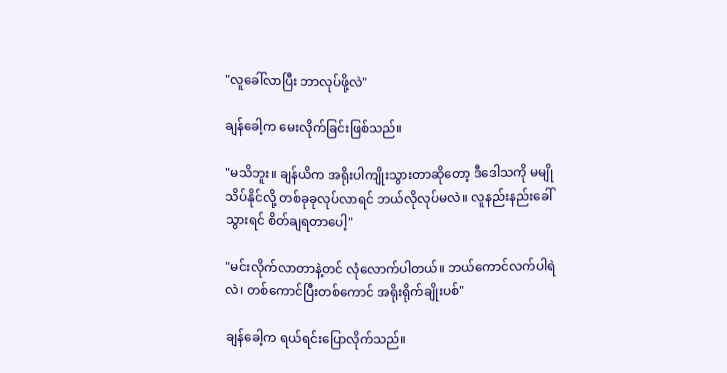"လူခေါ်လာပြီး ဘာလုပ်ဖို့လဲ"

ချန်ခေါ့က မေးလိုက်ခြင်းဖြစ်သည်။

"မသိဘူး။ ချန်ယိက အရိုးပါကျိုးသွားတာဆိုတော့ ဒီဒေါသကို မမျိုသိပ်နိုင်လို့ တစ်ခုခုလုပ်လာရင် ဘယ်လိုလုပ်မလဲ။ လူနည်းနည်းခေါ်သွားရင် စိတ်ချရတာပေါ့"

"မင်းလိုက်လာတာနဲ့တင် လုံလောက်ပါတယ်။ ဘယ်ကောင်လက်ပါရဲလဲ၊ တစ်ကောင်ပြီးတစ်ကောင် အရိုးရိုက်ချိုးပစ်"

ချန်ခေါ့က ရယ်ရင်းပြောလိုက်သည်။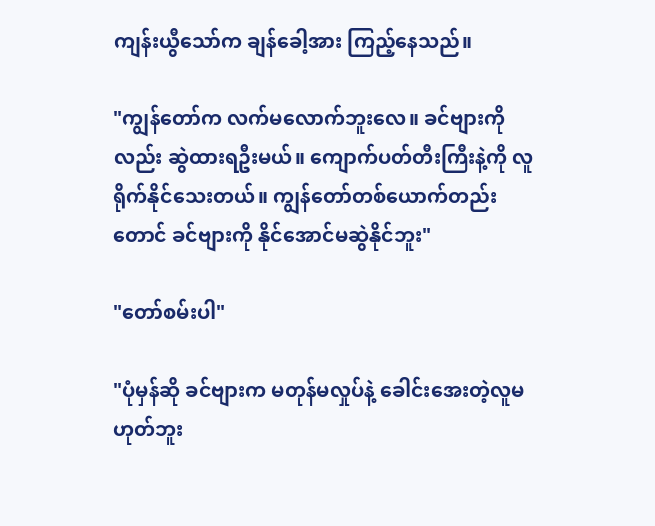ကျန်းယွီသော်က ချန်ခေါ့အား ကြည့်နေသည်။

"ကျွန်တော်က လက်မလောက်ဘူးလေ။ ခင်ဗျားကိုလည်း ဆွဲထားရဦးမယ်။ ကျောက်ပတ်တီးကြီးနဲ့ကို လူရိုက်နိုင်သေးတယ်။ ကျွန်တော်တစ်ယောက်တည်းတောင် ခင်ဗျားကို နိုင်အောင်မဆွဲနိုင်ဘူး"

"တော်စမ်းပါ"

"ပုံမှန်ဆို ခင်ဗျားက မတုန်မလှုပ်နဲ့ ခေါင်းအေးတဲ့လူမဟုတ်ဘူး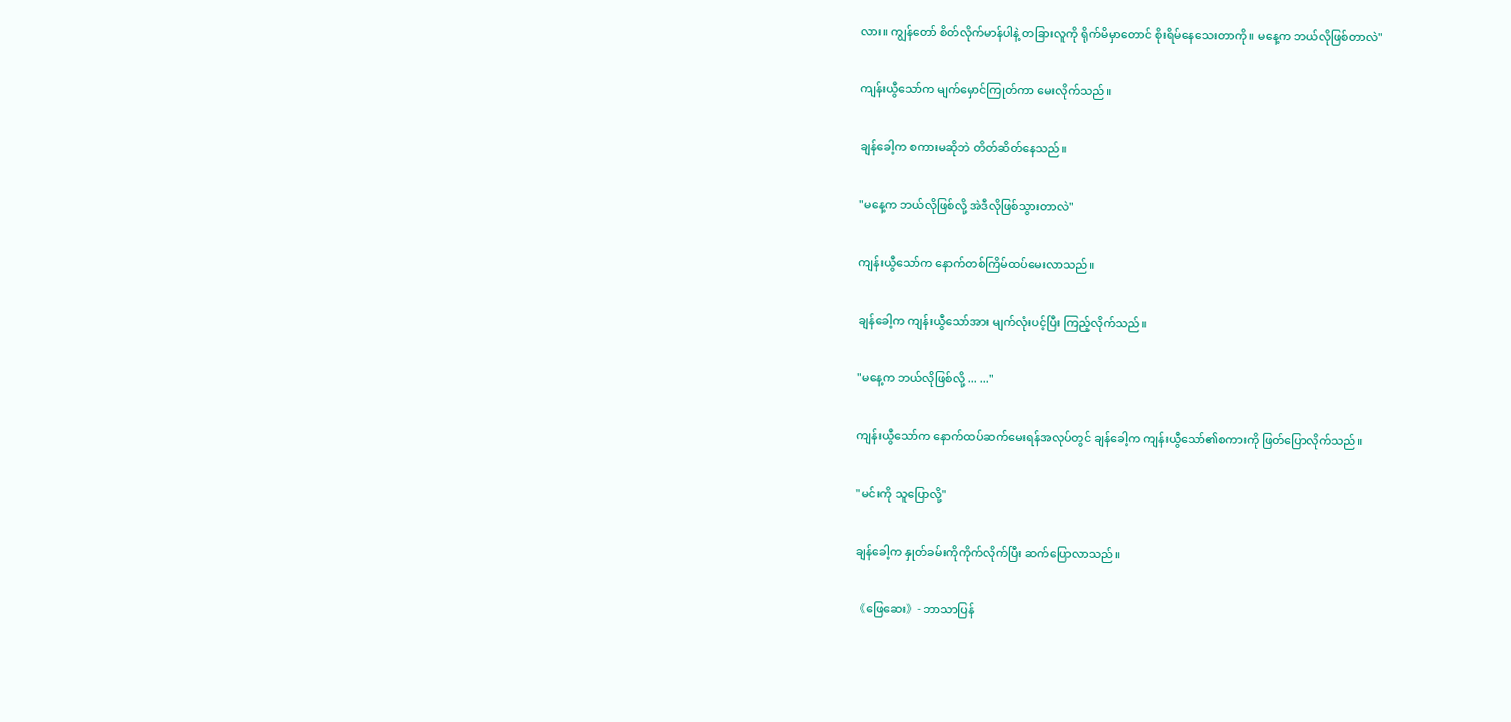လား။ ကျွန်တော် စိတ်လိုက်မာန်ပါနဲ့ တခြားလူကို ရိုက်မိမှာတောင် စိုးရိမ်နေသေးတာကို။ မနေ့က ဘယ်လိုဖြစ်တာလဲ"

ကျန်းယွီသော်က မျက်မှောင်ကြုတ်ကာ မေးလိုက်သည်။

ချန်ခေါ့က စကားမဆိုဘဲ တိတ်ဆိတ်နေသည်။

"မနေ့က ဘယ်လိုဖြစ်လို့ အဲဒီလိုဖြစ်သွားတာလဲ"

ကျန်းယွီသော်က နောက်တစ်ကြိမ်ထပ်မေးလာသည်။

ချန်ခေါ့က ကျန်းယွီသော်အား မျက်လုံးပင့်ပြီး ကြည့်လိုက်သည်။

"မနေ့က ဘယ်လိုဖြစ်လို့ ... ..."

ကျန်းယွီသော်က နောက်ထပ်ဆက်မေးရန်အလုပ်တွင် ချန်ခေါ့က ကျန်းယွီသော်၏စကားကို ဖြတ်ပြောလိုက်သည်။

"မင်းကို သူပြောလို့"

ချန်ခေါ့က နှုတ်ခမ်းကိုကိုက်လိုက်ပြီး ဆက်ပြောလာသည်။

《ဖြေဆေး》- ဘာသာပြန်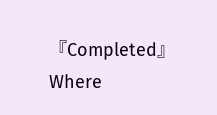『Completed』Where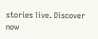stories live. Discover now